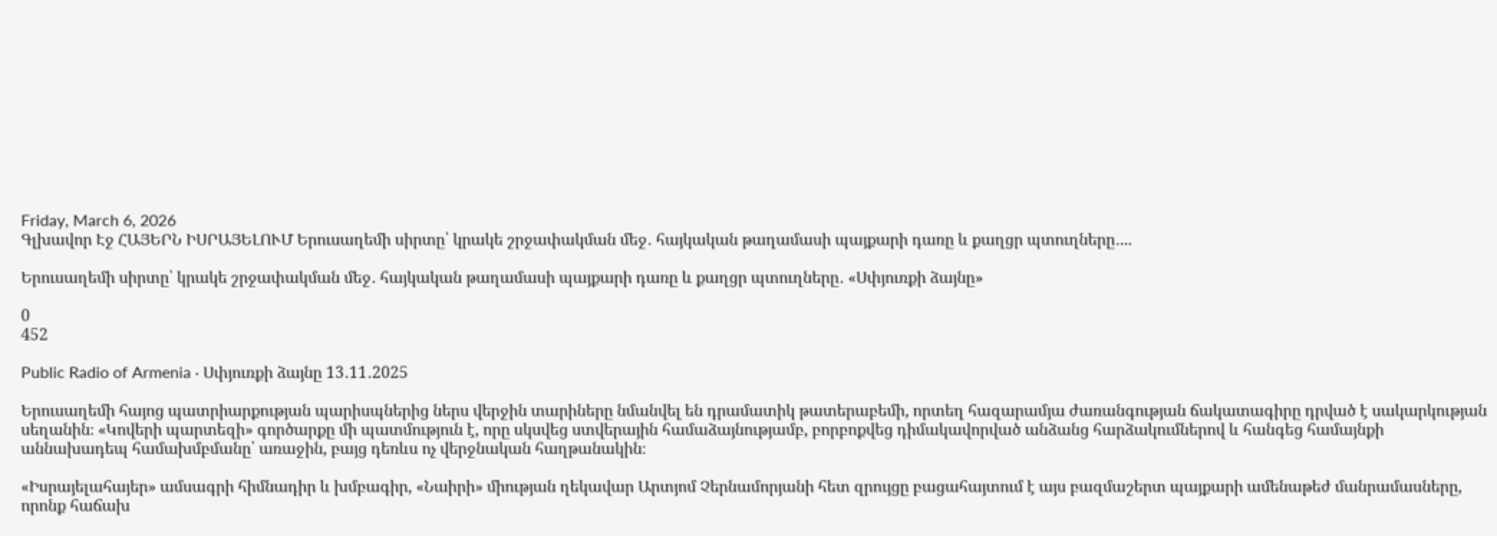Friday, March 6, 2026
Գլխավոր Էջ ՀԱՅԵՐՆ ԻՍՐԱՅԵԼՈՒՄ Երուսաղեմի սիրտը՝ կրակե շրջափակման մեջ․ հայկական թաղամասի պայքարի դառը և քաղցր պտուղները․...

Երուսաղեմի սիրտը՝ կրակե շրջափակման մեջ․ հայկական թաղամասի պայքարի դառը և քաղցր պտուղները․ «Սփյուռքի ձայնը»

0
452

Public Radio of Armenia · Սփյուռքի ձայնը 13․11․2025

Երուսաղեմի հայոց պատրիարքության պարիսպներից ներս վերջին տարիները նմանվել են դրամատիկ թատերաբեմի, որտեղ հազարամյա ժառանգության ճակատագիրը դրված է սակարկության սեղանին։ «Կովերի պարտեզի» գործարքը մի պատմություն է, որը սկսվեց ստվերային համաձայնությամբ, բորբոքվեց դիմակավորված անձանց հարձակումներով և հանգեց համայնքի աննախադեպ համախմբմանը՝ առաջին, բայց դեռևս ոչ վերջնական հաղթանակին։

«Իսրայելահայեր» ամսագրի հիմնադիր և խմբագիր, «Նաիրի» միության ղեկավար Արտյոմ Չերնամորյանի հետ զրույցը բացահայտում է այս բազմաշերտ պայքարի ամենաթեժ մանրամասները, որոնք հաճախ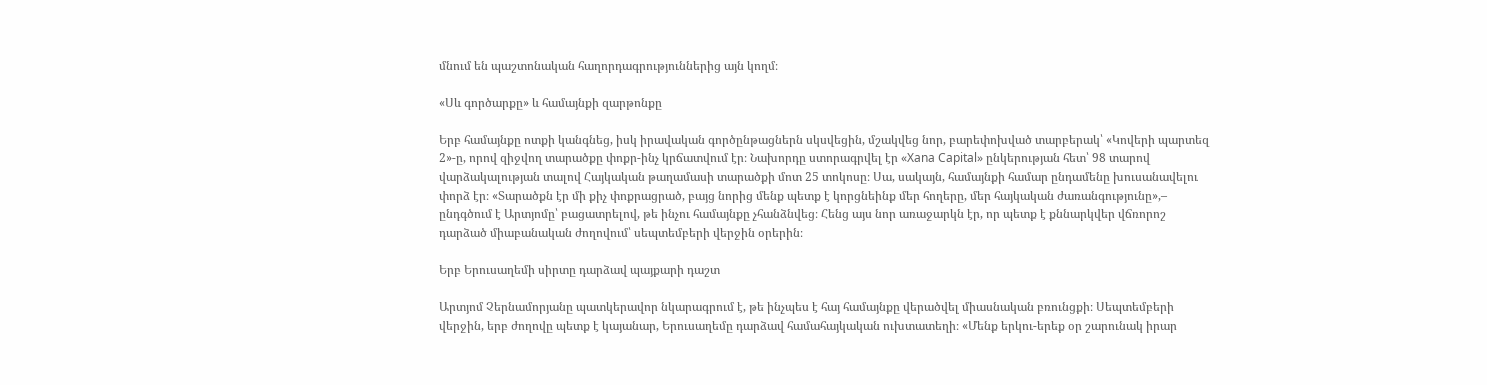մնում են պաշտոնական հաղորդագրություններից այն կողմ։

«Սև գործարքը» և համայնքի զարթոնքը

Երբ համայնքը ոտքի կանգնեց, իսկ իրավական գործընթացներն սկսվեցին, մշակվեց նոր, բարեփոխված տարբերակ՝ «Կովերի պարտեզ 2»-ը, որով զիջվող տարածքը փոքր-ինչ կրճատվում էր։ Նախորդը ստորագրվել էր «Xana Capital» ընկերության հետ՝ 98 տարով վարձակալության տալով Հայկական թաղամասի տարածքի մոտ 25 տոկոսը։ Սա, սակայն, համայնքի համար ընդամենը խուսանավելու փորձ էր։ «Տարածքն էր մի քիչ փոքրացրած, բայց նորից մենք պետք է կորցնեինք մեր հողերը, մեր հայկական ժառանգությունը»,– ընդգծում է Արտյոմը՝ բացատրելով, թե ինչու համայնքը չհանձնվեց։ Հենց այս նոր առաջարկն էր, որ պետք է քննարկվեր վճռորոշ դարձած միաբանական ժողովում՝ սեպտեմբերի վերջին օրերին։

Երբ Երուսաղեմի սիրտը դարձավ պայքարի դաշտ

Արտյոմ Չերնամորյանը պատկերավոր նկարագրում է, թե ինչպես է հայ համայնքը վերածվել միասնական բռունցքի։ Սեպտեմբերի վերջին, երբ ժողովը պետք է կայանար, Երուսաղեմը դարձավ համահայկական ուխտատեղի։ «Մենք երկու-երեք օր շարունակ իրար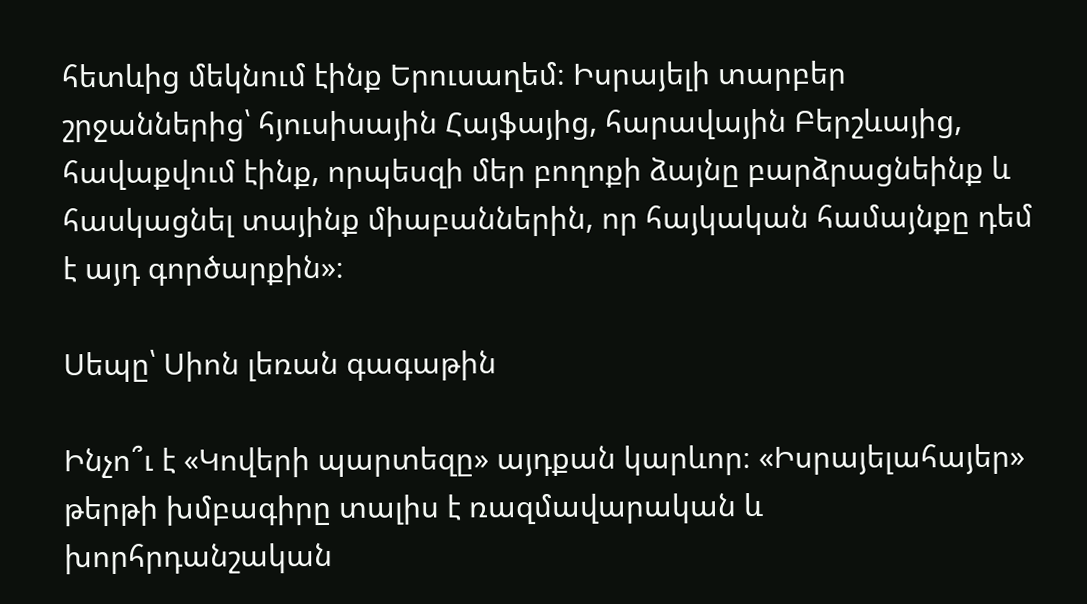հետևից մեկնում էինք Երուսաղեմ։ Իսրայելի տարբեր շրջաններից՝ հյուսիսային Հայֆայից, հարավային Բերշևայից, հավաքվում էինք, որպեսզի մեր բողոքի ձայնը բարձրացնեինք և հասկացնել տայինք միաբաններին, որ հայկական համայնքը դեմ է այդ գործարքին»։

Սեպը՝ Սիոն լեռան գագաթին

Ինչո՞ւ է «Կովերի պարտեզը» այդքան կարևոր։ «Իսրայելահայեր» թերթի խմբագիրը տալիս է ռազմավարական և խորհրդանշական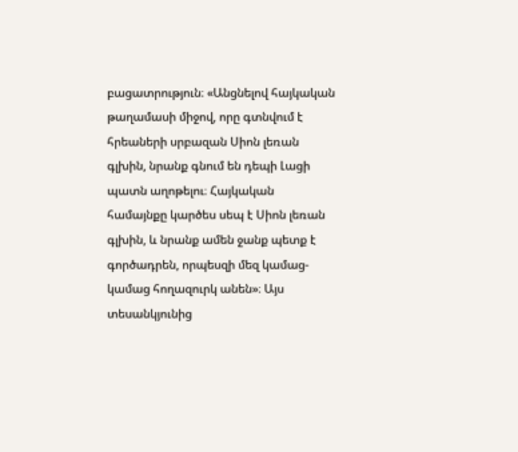բացատրություն։ «Անցնելով հայկական թաղամասի միջով, որը գտնվում է հրեաների սրբազան Սիոն լեռան գլխին, նրանք գնում են դեպի Լացի պատն աղոթելու։ Հայկական համայնքը կարծես սեպ է Սիոն լեռան գլխին, և նրանք ամեն ջանք պետք է գործադրեն, որպեսզի մեզ կամաց-կամաց հողազուրկ անեն»։ Այս տեսանկյունից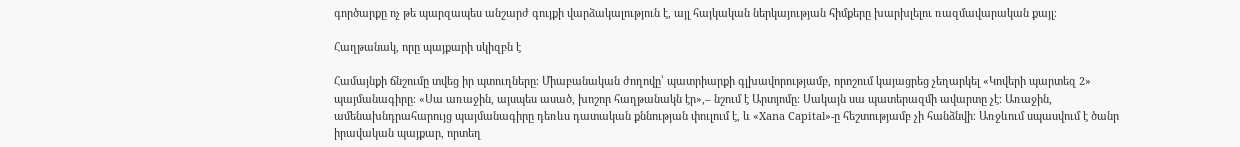գործարքը ոչ թե պարզապես անշարժ գույքի վարձակալություն է, այլ հայկական ներկայության հիմքերը խարխլելու ռազմավարական քայլ։

Հաղթանակ, որը պայքարի սկիզբն է

Համայնքի ճնշումը տվեց իր պտուղները։ Միաբանական ժողովը՝ պատրիարքի գլխավորությամբ, որոշում կայացրեց չեղարկել «Կովերի պարտեզ 2» պայմանագիրը։ «Սա առաջին, այսպես ասած, խոշոր հաղթանակն էր»,– նշում է Արտյոմը։ Սակայն սա պատերազմի ավարտը չէ։ Առաջին, ամենախնդրահարույց պայմանագիրը դեռևս դատական քննության փուլում է, և «Xana Capital»-ը հեշտությամբ չի հանձնվի։ Առջևում սպասվում է ծանր իրավական պայքար, որտեղ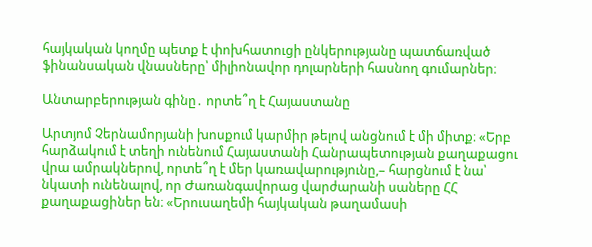հայկական կողմը պետք է փոխհատուցի ընկերությանը պատճառված ֆինանսական վնասները՝ միլիոնավոր դոլարների հասնող գումարներ։

Անտարբերության գինը․ որտե՞ղ է Հայաստանը

Արտյոմ Չերնամորյանի խոսքում կարմիր թելով անցնում է մի միտք։ «Երբ հարձակում է տեղի ունենում Հայաստանի Հանրապետության քաղաքացու վրա ամրակներով, որտե՞ղ է մեր կառավարությունը,– հարցնում է նա՝ նկատի ունենալով, որ Ժառանգավորաց վարժարանի սաները ՀՀ քաղաքացիներ են։ «Երուսաղեմի հայկական թաղամասի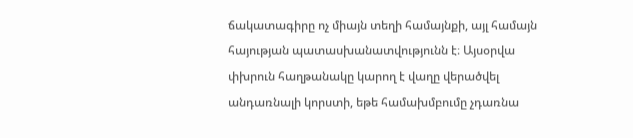ճակատագիրը ոչ միայն տեղի համայնքի, այլ համայն հայության պատասխանատվությունն է։ Այսօրվա փխրուն հաղթանակը կարող է վաղը վերածվել անդառնալի կորստի, եթե համախմբումը չդառնա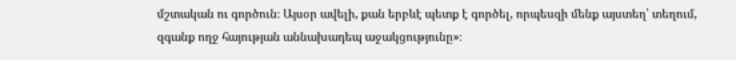մշտական ու գործուն։ Այսօր ավելի, քան երբևէ պետք է գործել, որպեսզի մենք այստեղ՝ տեղում, զգանք ողջ հայության աննախադեպ աջակցությունը»։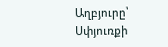Աղբյուրը՝ Սփյուռքի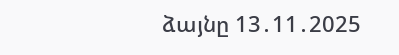ձայնը 13․11․2025